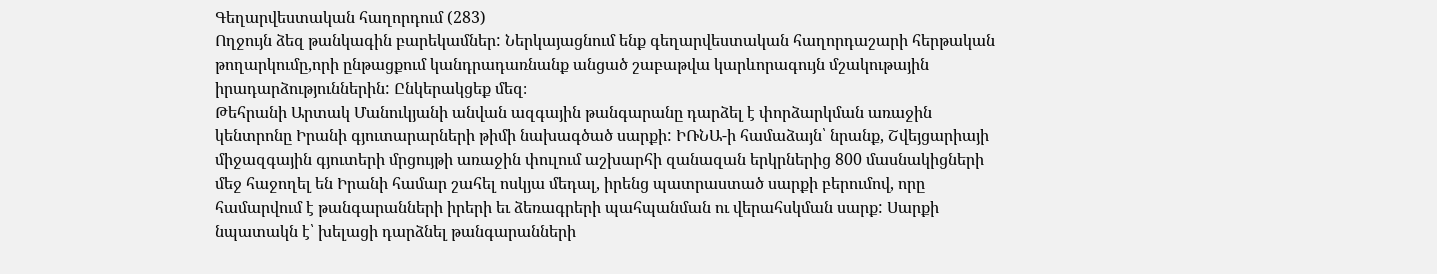Գեղարվեստական հաղորդում (283)
Ողջույն ձեզ թանկագին բարեկամներ: Ներկայացնում ենք գեղարվեստական հաղորդաշարի հերթական թողարկումը,որի ընթացքում կանդրադառնանք անցած շաբաթվա կարևորագույն մշակութային իրադարձություններին: Ընկերակցեք մեզ։
Թեհրանի Արտակ Մանուկյանի անվան ազգային թանգարանը դարձել է փորձարկման առաջին կենտրոնը Իրանի գյուտարարների թիմի նախագծած սարքի: ԻՌՆԱ-ի համաձայն՝ նրանք, Շվեյցարիայի միջազգային գյուտերի մրցույթի առաջին փուլում աշխարհի զանազան երկրներից 800 մասնակիցների մեջ հաջողել են Իրանի համար շահել ոսկյա մեդալ, իրենց պատրաստած սարքի բերումով, որը համարվում է թանգարանների իրերի եւ ձեռագրերի պահպանման ու վերահսկման սարք: Սարքի նպատակն է՝ խելացի դարձնել թանգարանների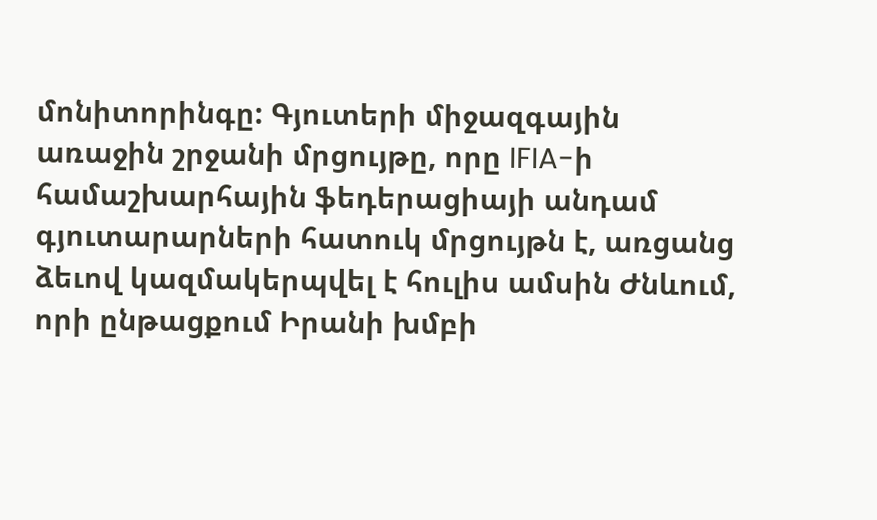մոնիտորինգը: Գյուտերի միջազգային առաջին շրջանի մրցույթը, որը IFIA-ի համաշխարհային ֆեդերացիայի անդամ գյուտարարների հատուկ մրցույթն է, առցանց ձեւով կազմակերպվել է հուլիս ամսին Ժնևում, որի ընթացքում Իրանի խմբի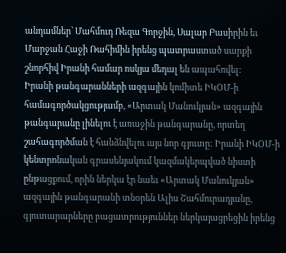անդամներ՝ Մահմուդ Ռեզա Գորջին, Սալար Բասիրին եւ Մարջան Հաջի Ռահիմին իրենց պատրաստած սարքի շնորհիվ Իրանի համար ոսկյա մեդալ են ապահովել:
Իրանի թանգարանների ազգային կոմիտե ԻԿՕՄ-ի համագործակցությամբ, «Արտակ Մանուկյան» ազգային թանգարանը լինելու է առաջին թանգարանը, որտեղ շահագործման է հանձնվելու այս նոր գյուտը: Իրանի ԻԿՕՄ-ի կենտրոնական գրասենյակում կազմակերպված նիստի ընթացքում, որին ներկա էր նաեւ «Արտակ Մանուկյան» ազգային թանգարանի տնօրեն Ալիս Շահմուրադյանը, գյուտարարները բացատրություններ ներկայացրեցին իրենց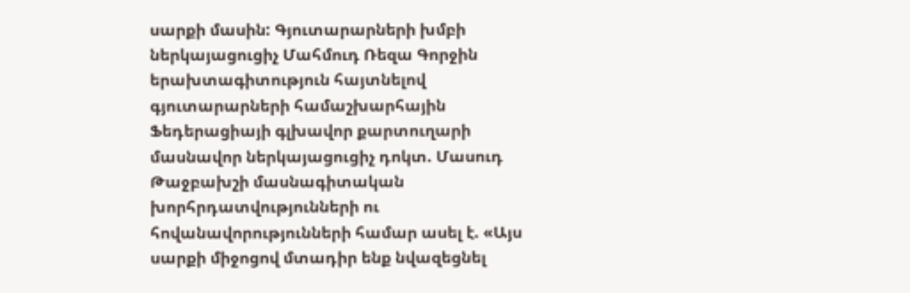սարքի մասին: Գյուտարարների խմբի ներկայացուցիչ Մահմուդ Ռեզա Գորջին երախտագիտություն հայտնելով գյուտարարների համաշխարհային Ֆեդերացիայի գլխավոր քարտուղարի մասնավոր ներկայացուցիչ դոկտ. Մասուդ Թաջբախշի մասնագիտական խորհրդատվությունների ու հովանավորությունների համար ասել է. «Այս սարքի միջոցով մտադիր ենք նվազեցնել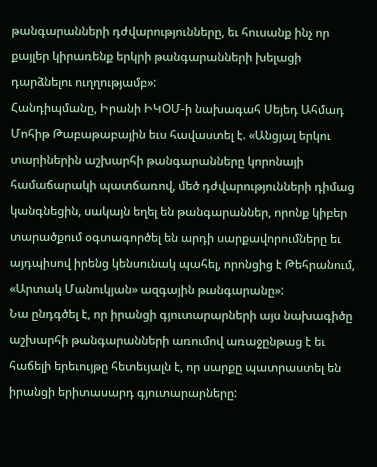թանգարանների դժվարությունները, եւ հուսանք ինչ որ քայլեր կիրառենք երկրի թանգարանների խելացի դարձնելու ուղղությամբ»:
Հանդիպմանը, Իրանի ԻԿՕՄ-ի նախագահ Սեյեդ Ահմադ Մոհիթ Թաբաթաբային եւս հավաստել է. «Անցյալ երկու տարիներին աշխարհի թանգարանները կորոնայի համաճարակի պատճառով, մեծ դժվարությունների դիմաց կանգնեցին, սակայն եղել են թանգարաններ, որոնք կիբեր տարածքում օգտագործել են արդի սարքավորումները եւ այդպիսով իրենց կենսունակ պահել, որոնցից է Թեհրանում, «Արտակ Մանուկյան» ազգային թանգարանը»:
Նա ընդգծել է, որ իրանցի գյուտարարների այս նախագիծը աշխարհի թանգարանների առումով առաջընթաց է եւ հաճելի երեւույթը հետեւյալն է, որ սարքը պատրաստել են իրանցի երիտասարդ գյուտարարները: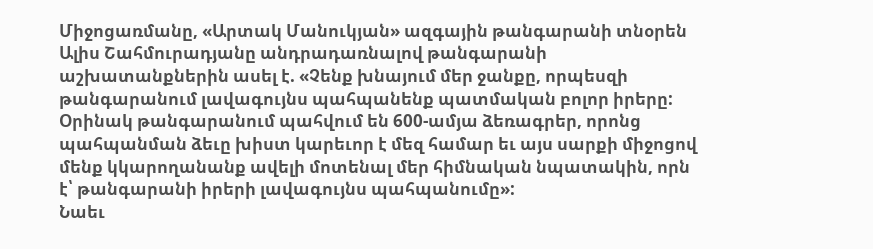Միջոցառմանը, «Արտակ Մանուկյան» ազգային թանգարանի տնօրեն Ալիս Շահմուրադյանը անդրադառնալով թանգարանի աշխատանքներին ասել է. «Չենք խնայում մեր ջանքը, որպեսզի թանգարանում լավագույնս պահպանենք պատմական բոլոր իրերը: Օրինակ թանգարանում պահվում են 600-ամյա ձեռագրեր, որոնց պահպանման ձեւը խիստ կարեւոր է մեզ համար եւ այս սարքի միջոցով մենք կկարողանանք ավելի մոտենալ մեր հիմնական նպատակին, որն է՝ թանգարանի իրերի լավագույնս պահպանումը»:
Նաեւ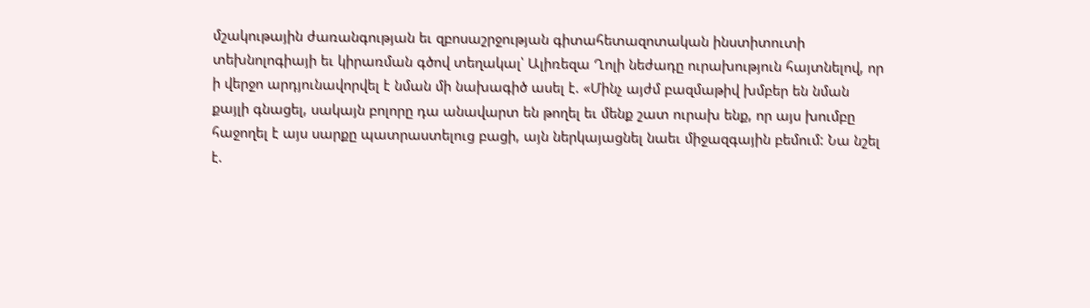մշակութային ժառանգության եւ զբոսաշրջության գիտահետազոտական ինստիտուտի տեխնոլոգիայի եւ կիրառման գծով տեղակալ՝ Ալիռեզա Ղոլի նեժադը ուրախություն հայտնելով, որ ի վերջո արդյունավորվել է նման մի նախագիծ ասել է. «Մինչ այժմ բազմաթիվ խմբեր են նման քայլի գնացել, սակայն բոլորը դա անավարտ են թողել եւ մենք շատ ուրախ ենք, որ այս խումբը հաջողել է այս սարքը պատրաստելուց բացի, այն ներկայացնել նաեւ միջազգային բեմում: Նա նշել է.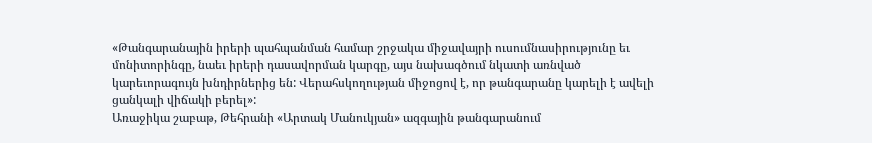«Թանգարանային իրերի պահպանման համար շրջակա միջավայրի ուսումնասիրությունը եւ մոնիտորինգը, նաեւ իրերի դասավորման կարգը, այս նախագծում նկատի առնված կարեւորագույն խնդիրներից են: Վերահսկողության միջոցով է, որ թանգարանը կարելի է ավելի ցանկալի վիճակի բերել»:
Առաջիկա շաբաթ, Թեհրանի «Արտակ Մանուկյան» ազգային թանգարանում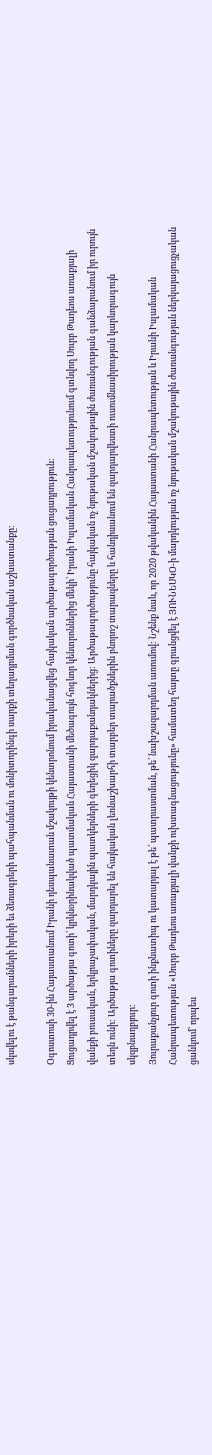սկսվելու է թանգարանների իրերի եւ ձեռագրերի պահպանման ու մոնիտորինգի սարքի տեղադրման գործնական աշխատանքը:

Օգոստոսի 30-ին Հայաստանում Իրանի դեսպանատան մշակույթի կենտրոնում իրականացվեց հայկական արծաթագործության ցուցադրություն:
Ցուցադրվել է 3 արծաթյա գոտի՝ կրկնօրինակված պատմական Հայաստանի մեծագույն հոգևոր կենտրոններից մեկի՝ Իրանի Իսլամական Հանրապետությունում գտնվող Սուրբ Թադեոս առաքյալի վանքի բուսական, երկրաչափական, մարդկային պատկերների գեղեցիկ զարդաքանդակներից: Արծաթագործությունը հայկական ոչ նյութական մշակութային ժառանգության գանձարանում իր ուրույն տեղն ունի: Արծաթյա գոտիները զարդարել են հայկական լեռնաշխարհի տարբեր տարածքներին բնորոշ տարազները և հանդիսանում են զարդարվեստի ուսումնասիրության կարևորագույն սկզբնաղբյուր:
Յուրաքանչյուր գոտի ինքնատիպ ու կատարյալ է թե՛ պատրաստման, թե՛ նախշազարդման առումով: Նշենք նաև, որ 2020 թվականին Հայաստանի Հանրապետության և Իրանի Իսլամական Հանրապետության «Սուրբ Թադեոս առաքյալի վանքի ուխտագնացությունը» համատեղ հայտը գրանցվել է ՅՈՒՆԵՍԿՕ-ի մարդկության ոչ նյութական մշակութային ժառանգության ներկայացուցչական ցանկում` որպես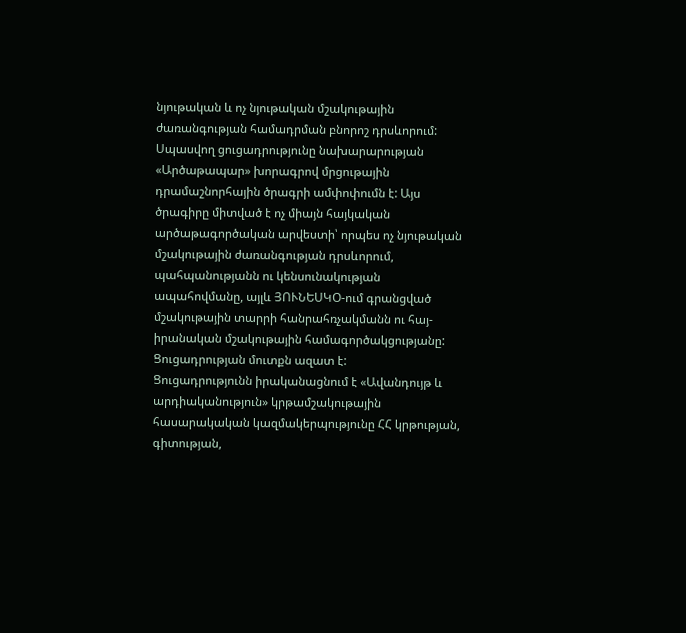նյութական և ոչ նյութական մշակութային ժառանգության համադրման բնորոշ դրսևորում:
Սպասվող ցուցադրությունը նախարարության «Արծաթապար» խորագրով մրցութային դրամաշնորհային ծրագրի ամփոփումն է: Այս ծրագիրը միտված է ոչ միայն հայկական արծաթագործական արվեստի՝ որպես ոչ նյութական մշակութային ժառանգության դրսևորում, պահպանությանն ու կենսունակության ապահովմանը, այլև ՅՈՒՆԵՍԿՕ-ում գրանցված մշակութային տարրի հանրահռչակմանն ու հայ-իրանական մշակութային համագործակցությանը:
Ցուցադրության մուտքն ազատ է:
Ցուցադրությունն իրականացնում է «Ավանդույթ և արդիականություն» կրթամշակութային հասարակական կազմակերպությունը ՀՀ կրթության, գիտության,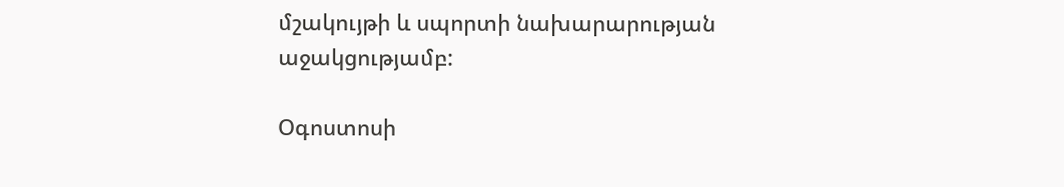մշակույթի և սպորտի նախարարության աջակցությամբ:

Օգոստոսի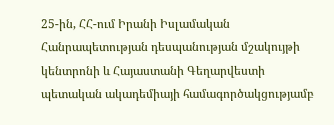25-ին, ՀՀ-ում Իրանի Իսլամական Հանրապետության դեսպանության մշակույթի կենտրոնի և Հայաստանի Գեղարվեստի պետական ակադեմիայի համագործակցությամբ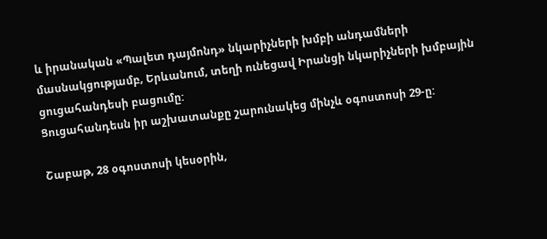և իրանական «Պալետ դայմոնդ» նկարիչների խմբի անդամների մասնակցությամբ, Երևանում, տեղի ունեցավ Իրանցի նկարիչների խմբային ցուցահանդեսի բացումը:
Ցուցահանդեսն իր աշխատանքը շարունակեց մինչև օգոստոսի 29-ը:

Շաբաթ, 28 օգոստոսի կեսօրին,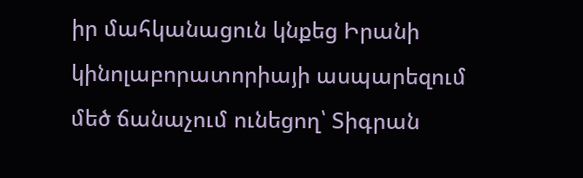իր մահկանացուն կնքեց Իրանի կինոլաբորատորիայի ասպարեզում մեծ ճանաչում ունեցող՝ Տիգրան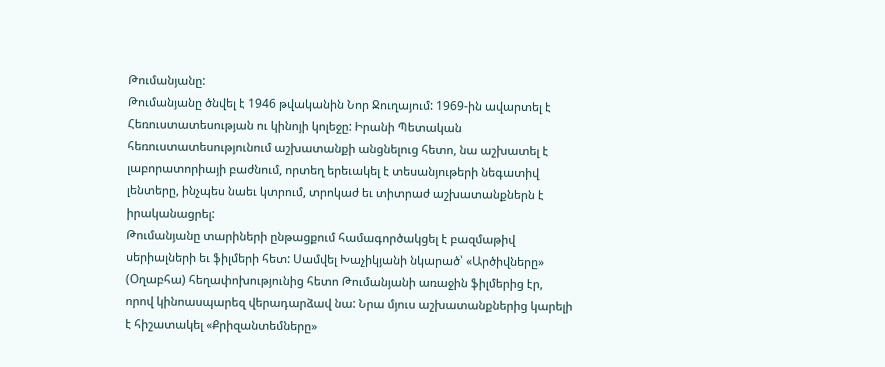Թումանյանը:
Թումանյանը ծնվել է 1946 թվականին Նոր Ջուղայում: 1969-ին ավարտել է Հեռուստատեսության ու կինոյի կոլեջը: Իրանի Պետական հեռուստատեսությունում աշխատանքի անցնելուց հետո, նա աշխատել է լաբորատորիայի բաժնում, որտեղ երեւակել է տեսանյութերի նեգատիվ լենտերը, ինչպես նաեւ կտրում, տրոկաժ եւ տիտրաժ աշխատանքներն է իրականացրել:
Թումանյանը տարիների ընթացքում համագործակցել է բազմաթիվ սերիալների եւ ֆիլմերի հետ: Սամվել Խաչիկյանի նկարած՝ «Արծիվները» (Օղաբհա) հեղափոխությունից հետո Թումանյանի առաջին ֆիլմերից էր, որով կինոասպարեզ վերադարձավ նա: Նրա մյուս աշխատանքներից կարելի է հիշատակել «Քրիզանտեմները»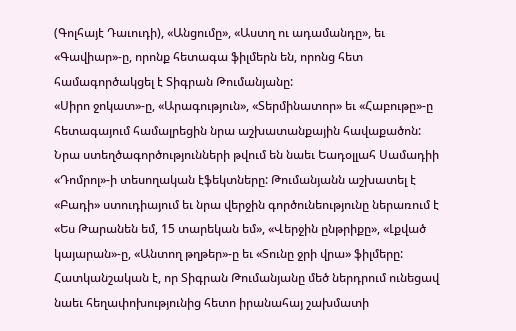(Գոլհայէ Դաւուդի), «Անցումը», «Աստղ ու ադամանդը», եւ «Գավիար»-ը, որոնք հետագա ֆիլմերն են, որոնց հետ համագործակցել է Տիգրան Թումանյանը:
«Սիրո ջոկատ»-ը, «Արագություն», «Տերմինատոր» եւ «Հաբութը»-ը հետագայում համալրեցին նրա աշխատանքային հավաքածոն:
Նրա ստեղծագործությունների թվում են նաեւ Եադօլլահ Սամադիի «Դոմրոլ»-ի տեսողական էֆեկտները: Թումանյանն աշխատել է «Բադի» ստուդիայում եւ նրա վերջին գործունեությունը ներառում է «Ես Թարանեն եմ, 15 տարեկան եմ», «Վերջին ընթրիքը», «Լքված կայարան»-ը, «Անտող թղթեր»-ը եւ «Տունը ջրի վրա» ֆիլմերը:
Հատկանշական է, որ Տիգրան Թումանյանը մեծ ներդրում ունեցավ նաեւ հեղափոխությունից հետո իրանահայ շախմատի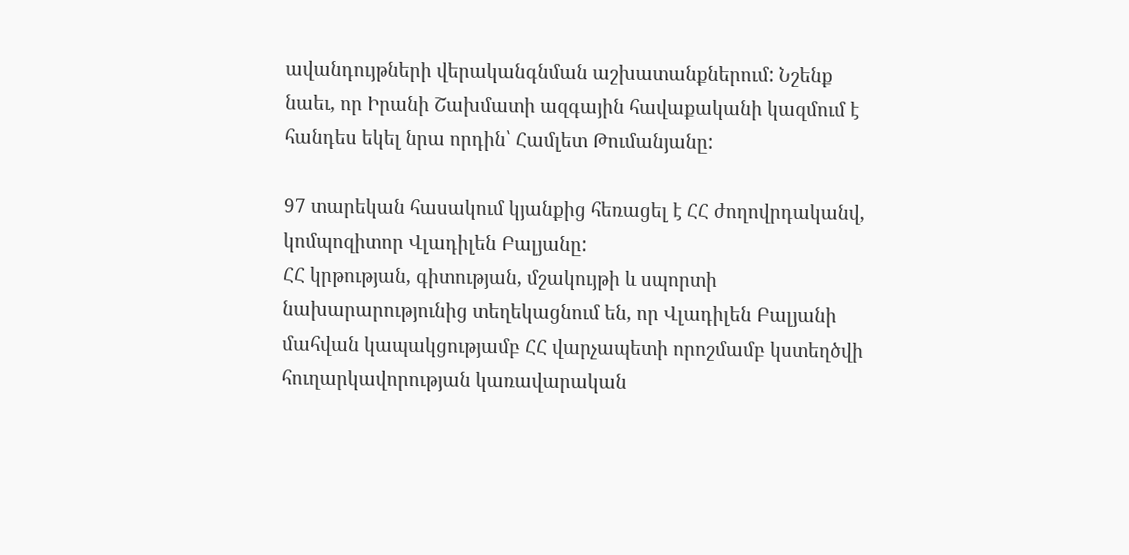ավանդույթների վերականգնման աշխատանքներում: Նշենք նաեւ, որ Իրանի Շախմատի ազգային հավաքականի կազմում է հանդես եկել նրա որդին՝ Համլետ Թումանյանը:

97 տարեկան հասակում կյանքից հեռացել է ՀՀ ժողովրդականվ, կոմպոզիտոր Վլադիլեն Բալյանը:
ՀՀ կրթության, գիտության, մշակույթի և սպորտի նախարարությունից տեղեկացնում են, որ Վլադիլեն Բալյանի մահվան կապակցությամբ ՀՀ վարչապետի որոշմամբ կստեղծվի հուղարկավորության կառավարական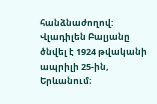հանձնաժողով:
Վլադիլեն Բալյանը ծնվել է 1924 թվականի ապրիլի 25-ին, Երևանում։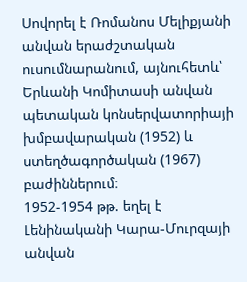Սովորել է Ռոմանոս Մելիքյանի անվան երաժշտական ուսումնարանում, այնուհետև՝ Երևանի Կոմիտասի անվան պետական կոնսերվատորիայի խմբավարական (1952) և ստեղծագործական (1967) բաժիններում։
1952-1954 թթ. եղել է Լենինականի Կարա-Մուրզայի անվան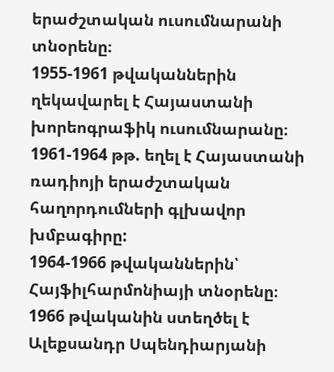երաժշտական ուսումնարանի տնօրենը։
1955-1961 թվականներին ղեկավարել է Հայաստանի խորեոգրաֆիկ ուսումնարանը։
1961-1964 թթ. եղել է Հայաստանի ռադիոյի երաժշտական հաղորդումների գլխավոր խմբագիրը:
1964-1966 թվականներին՝ Հայֆիլհարմոնիայի տնօրենը։
1966 թվականին ստեղծել է Ալեքսանդր Սպենդիարյանի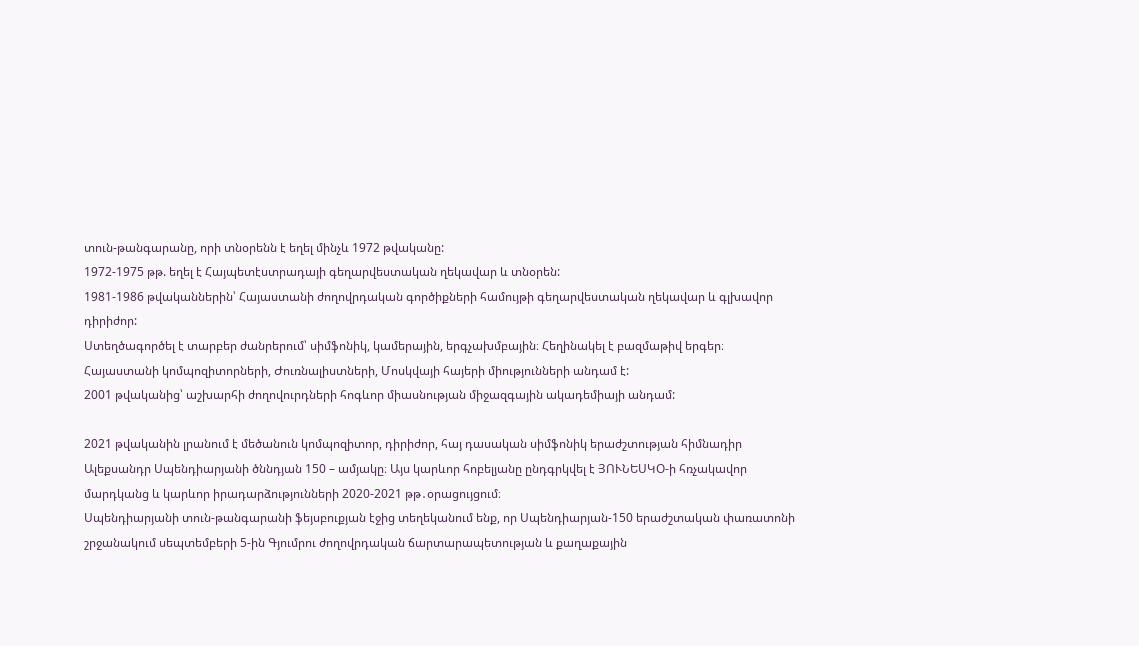տուն-թանգարանը, որի տնօրենն է եղել մինչև 1972 թվականը:
1972-1975 թթ. եղել է Հայպետէստրադայի գեղարվեստական ղեկավար և տնօրեն:
1981-1986 թվականներին՝ Հայաստանի ժողովրդական գործիքների համույթի գեղարվեստական ղեկավար և գլխավոր դիրիժոր:
Ստեղծագործել է տարբեր ժանրերում՝ սիմֆոնիկ, կամերային, երգչախմբային։ Հեղինակել է բազմաթիվ երգեր։
Հայաստանի կոմպոզիտորների, Ժուռնալիստների, Մոսկվայի հայերի միությունների անդամ է:
2001 թվականից՝ աշխարհի ժողովուրդների հոգևոր միասնության միջազգային ակադեմիայի անդամ:

2021 թվականին լրանում է մեծանուն կոմպոզիտոր, դիրիժոր, հայ դասական սիմֆոնիկ երաժշտության հիմնադիր Ալեքսանդր Սպենդիարյանի ծննդյան 150 – ամյակը։ Այս կարևոր հոբելյանը ընդգրկվել է ՅՈՒՆԵՍԿՕ-ի հռչակավոր մարդկանց և կարևոր իրադարձությունների 2020-2021 թթ․օրացույցում։
Սպենդիարյանի տուն-թանգարանի ֆեյսբուքյան էջից տեղեկանում ենք, որ Սպենդիարյան-150 երաժշտական փառատոնի շրջանակում սեպտեմբերի 5-ին Գյումրու ժողովրդական ճարտարապետության և քաղաքային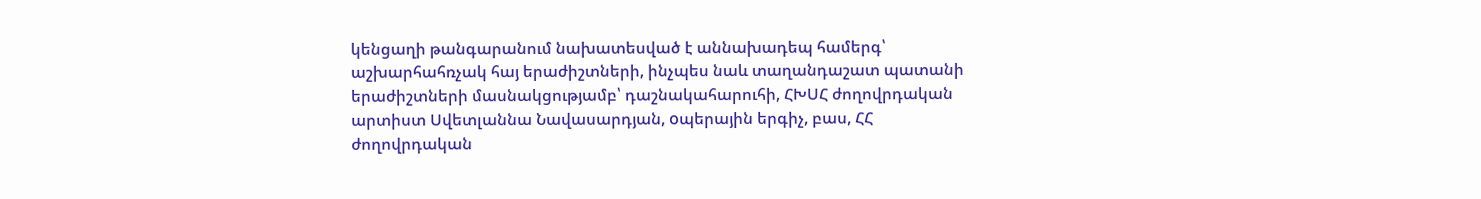կենցաղի թանգարանում նախատեսված է աննախադեպ համերգ՝ աշխարհահռչակ հայ երաժիշտների, ինչպես նաև տաղանդաշատ պատանի երաժիշտների մասնակցությամբ՝ դաշնակահարուհի, ՀԽՍՀ ժողովրդական արտիստ Սվետլաննա Նավասարդյան, oպերային երգիչ, բաս, ՀՀ ժողովրդական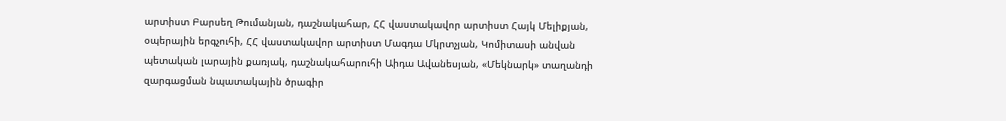արտիստ Բարսեղ Թումանյան, դաշնակահար, ՀՀ վաստակավոր արտիստ Հայկ Մելիքյան, օպերային երգչուհի, ՀՀ վաստակավոր արտիստ Մագդա Մկրտչյան, Կոմիտասի անվան պետական լարային քառյակ, դաշնակահարուհի Աիդա Ավանեսյան, «Մեկնարկ» տաղանդի զարգացման նպատակային ծրագիր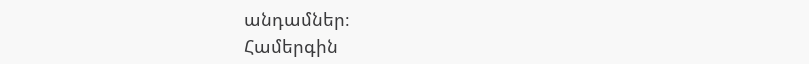անդամներ։
Համերգին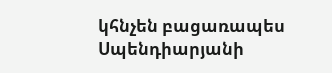կհնչեն բացառապես Սպենդիարյանի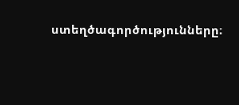ստեղծագործությունները։